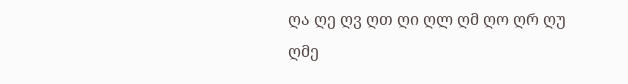ღა ღე ღვ ღთ ღი ღლ ღმ ღო ღრ ღუ
ღმე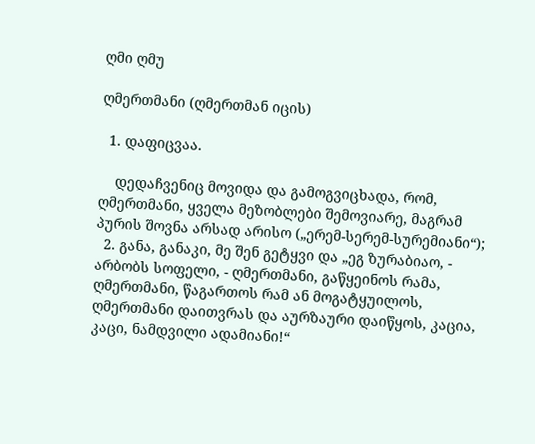ღმი ღმუ

ღმერთმანი (ღმერთმან იცის)

  1. დაფიცვაა.

    დედაჩვენიც მოვიდა და გამოგვიცხადა, რომ, ღმერთმანი, ყველა მეზობლები შემოვიარე, მაგრამ პურის შოვნა არსად არისო („ერემ-სერემ-სურემიანი“);
  2. განა, განაკი, მე შენ გეტყვი და „ეგ ზურაბიაო, - არბობს სოფელი, - ღმერთმანი, გაწყეინოს რამა, ღმერთმანი, წაგართოს რამ ან მოგატყუილოს, ღმერთმანი დაითვრას და აურზაური დაიწყოს, კაცია, კაცი, ნამდვილი ადამიანი!“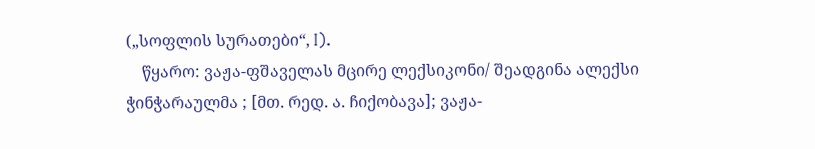(„სოფლის სურათები“, I).
    წყარო: ვაჟა-ფშაველას მცირე ლექსიკონი/ შეადგინა ალექსი ჭინჭარაულმა ; [მთ. რედ. ა. ჩიქობავა]; ვაჟა-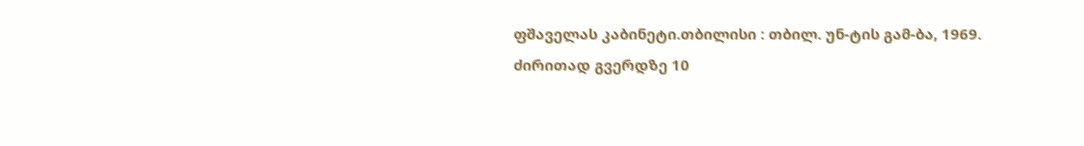ფშაველას კაბინეტი.თბილისი : თბილ. უნ-ტის გამ-ბა, 1969.
ძირითად გვერდზე 10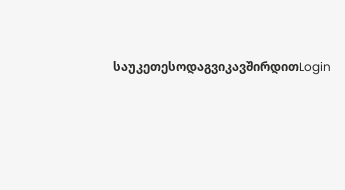საუკეთესოდაგვიკავშირდითLogin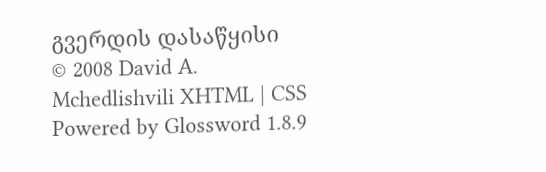გვერდის დასაწყისი
© 2008 David A. Mchedlishvili XHTML | CSS Powered by Glossword 1.8.9